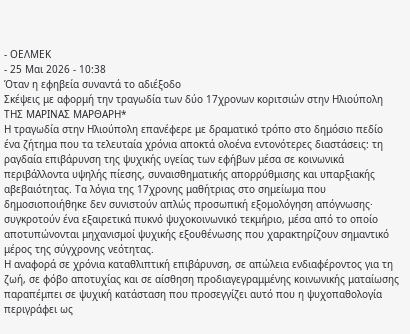- ΟΕΛΜΕΚ
- 25 Μαι 2026 - 10:38
Όταν η εφηβεία συναντά το αδιέξοδο
Σκέψεις με αφορμή την τραγωδία των δύο 17χρονων κοριτσιών στην Ηλιούπολη
ΤΗΣ ΜΑΡΙΝΑΣ ΜΑΡΘΑΡΗ*
Η τραγωδία στην Ηλιούπολη επανέφερε με δραματικό τρόπο στο δημόσιο πεδίο ένα ζήτημα που τα τελευταία χρόνια αποκτά ολοένα εντονότερες διαστάσεις: τη ραγδαία επιβάρυνση της ψυχικής υγείας των εφήβων μέσα σε κοινωνικά περιβάλλοντα υψηλής πίεσης, συναισθηματικής απορρύθμισης και υπαρξιακής αβεβαιότητας. Τα λόγια της 17χρονης μαθήτριας στο σημείωμα που δημοσιοποιήθηκε δεν συνιστούν απλώς προσωπική εξομολόγηση απόγνωσης· συγκροτούν ένα εξαιρετικά πυκνό ψυχοκοινωνικό τεκμήριο, μέσα από το οποίο αποτυπώνονται μηχανισμοί ψυχικής εξουθένωσης που χαρακτηρίζουν σημαντικό μέρος της σύγχρονης νεότητας.
Η αναφορά σε χρόνια καταθλιπτική επιβάρυνση, σε απώλεια ενδιαφέροντος για τη ζωή, σε φόβο αποτυχίας και σε αίσθηση προδιαγεγραμμένης κοινωνικής ματαίωσης παραπέμπει σε ψυχική κατάσταση που προσεγγίζει αυτό που η ψυχοπαθολογία περιγράφει ως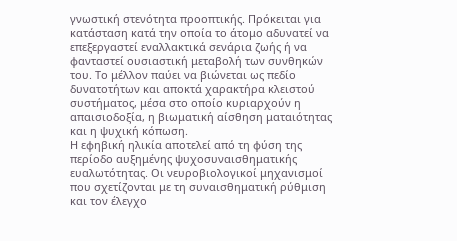γνωστική στενότητα προοπτικής. Πρόκειται για κατάσταση κατά την οποία το άτομο αδυνατεί να επεξεργαστεί εναλλακτικά σενάρια ζωής ή να φανταστεί ουσιαστική μεταβολή των συνθηκών του. Το μέλλον παύει να βιώνεται ως πεδίο δυνατοτήτων και αποκτά χαρακτήρα κλειστού συστήματος, μέσα στο οποίο κυριαρχούν η απαισιοδοξία, η βιωματική αίσθηση ματαιότητας και η ψυχική κόπωση.
Η εφηβική ηλικία αποτελεί από τη φύση της περίοδο αυξημένης ψυχοσυναισθηματικής ευαλωτότητας. Οι νευροβιολογικοί μηχανισμοί που σχετίζονται με τη συναισθηματική ρύθμιση και τον έλεγχο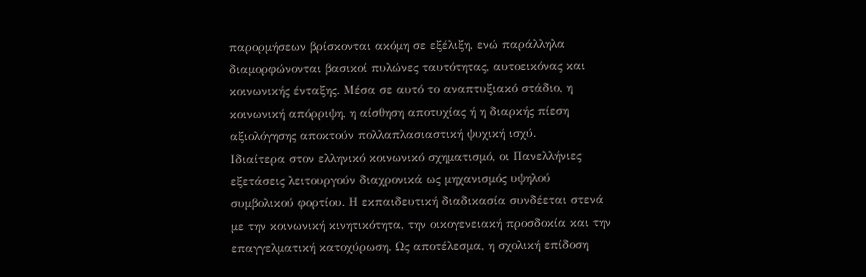παρορμήσεων βρίσκονται ακόμη σε εξέλιξη, ενώ παράλληλα διαμορφώνονται βασικοί πυλώνες ταυτότητας, αυτοεικόνας και κοινωνικής ένταξης. Μέσα σε αυτό το αναπτυξιακό στάδιο, η κοινωνική απόρριψη, η αίσθηση αποτυχίας ή η διαρκής πίεση αξιολόγησης αποκτούν πολλαπλασιαστική ψυχική ισχύ.
Ιδιαίτερα στον ελληνικό κοινωνικό σχηματισμό, οι Πανελλήνιες εξετάσεις λειτουργούν διαχρονικά ως μηχανισμός υψηλού συμβολικού φορτίου. Η εκπαιδευτική διαδικασία συνδέεται στενά με την κοινωνική κινητικότητα, την οικογενειακή προσδοκία και την επαγγελματική κατοχύρωση. Ως αποτέλεσμα, η σχολική επίδοση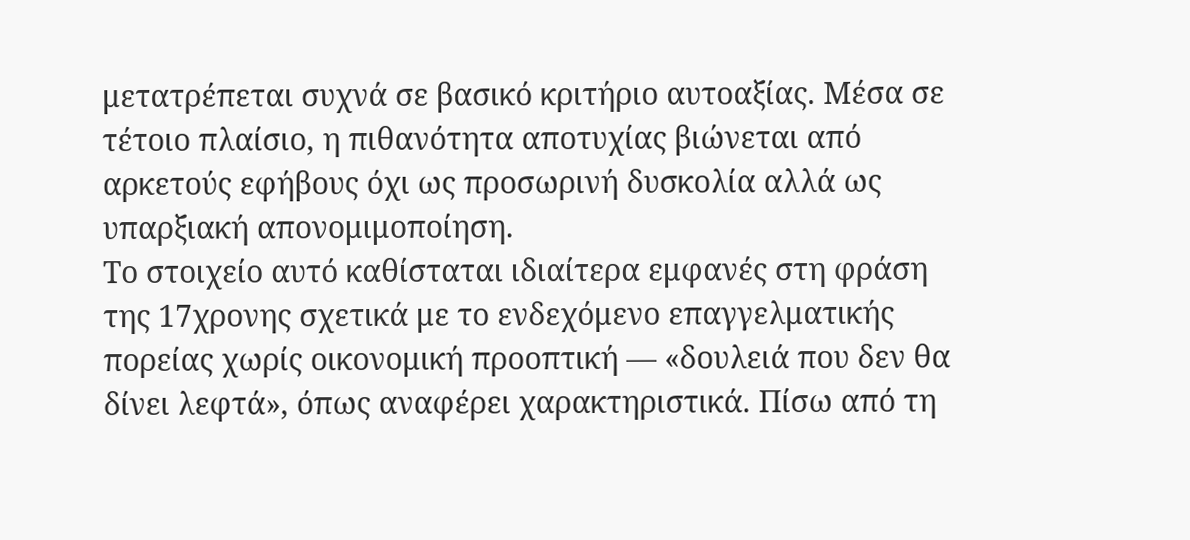μετατρέπεται συχνά σε βασικό κριτήριο αυτοαξίας. Μέσα σε τέτοιο πλαίσιο, η πιθανότητα αποτυχίας βιώνεται από αρκετούς εφήβους όχι ως προσωρινή δυσκολία αλλά ως υπαρξιακή απονομιμοποίηση.
Το στοιχείο αυτό καθίσταται ιδιαίτερα εμφανές στη φράση της 17χρονης σχετικά με το ενδεχόμενο επαγγελματικής πορείας χωρίς οικονομική προοπτική — «δουλειά που δεν θα δίνει λεφτά», όπως αναφέρει χαρακτηριστικά. Πίσω από τη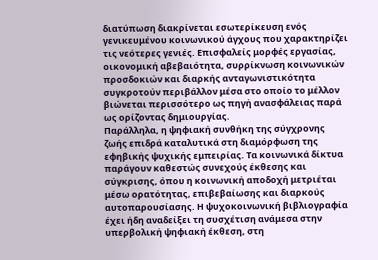διατύπωση διακρίνεται εσωτερίκευση ενός γενικευμένου κοινωνικού άγχους που χαρακτηρίζει τις νεότερες γενιές. Επισφαλείς μορφές εργασίας, οικονομική αβεβαιότητα, συρρίκνωση κοινωνικών προσδοκιών και διαρκής ανταγωνιστικότητα συγκροτούν περιβάλλον μέσα στο οποίο το μέλλον βιώνεται περισσότερο ως πηγή ανασφάλειας παρά ως ορίζοντας δημιουργίας.
Παράλληλα, η ψηφιακή συνθήκη της σύγχρονης ζωής επιδρά καταλυτικά στη διαμόρφωση της εφηβικής ψυχικής εμπειρίας. Τα κοινωνικά δίκτυα παράγουν καθεστώς συνεχούς έκθεσης και σύγκρισης, όπου η κοινωνική αποδοχή μετριέται μέσω ορατότητας, επιβεβαίωσης και διαρκούς αυτοπαρουσίασης. Η ψυχοκοινωνική βιβλιογραφία έχει ήδη αναδείξει τη συσχέτιση ανάμεσα στην υπερβολική ψηφιακή έκθεση, στη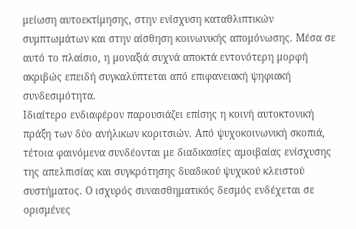μείωση αυτοεκτίμησης, στην ενίσχυση καταθλιπτικών συμπτωμάτων και στην αίσθηση κοινωνικής απομόνωσης. Μέσα σε αυτό το πλαίσιο, η μοναξιά συχνά αποκτά εντονότερη μορφή ακριβώς επειδή συγκαλύπτεται από επιφανειακή ψηφιακή συνδεσιμότητα.
Ιδιαίτερο ενδιαφέρον παρουσιάζει επίσης η κοινή αυτοκτονική πράξη των δύο ανήλικων κοριτσιών. Από ψυχοκοινωνική σκοπιά, τέτοια φαινόμενα συνδέονται με διαδικασίες αμοιβαίας ενίσχυσης της απελπισίας και συγκρότησης δυαδικού ψυχικού κλειστού συστήματος. Ο ισχυρός συναισθηματικός δεσμός ενδέχεται σε ορισμένες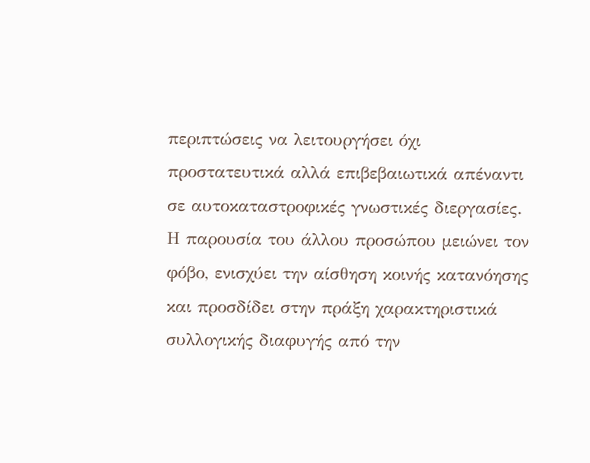περιπτώσεις να λειτουργήσει όχι προστατευτικά αλλά επιβεβαιωτικά απέναντι σε αυτοκαταστροφικές γνωστικές διεργασίες. Η παρουσία του άλλου προσώπου μειώνει τον φόβο, ενισχύει την αίσθηση κοινής κατανόησης και προσδίδει στην πράξη χαρακτηριστικά συλλογικής διαφυγής από την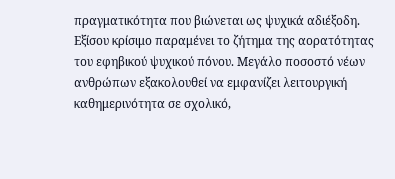πραγματικότητα που βιώνεται ως ψυχικά αδιέξοδη.
Εξίσου κρίσιμο παραμένει το ζήτημα της αορατότητας του εφηβικού ψυχικού πόνου. Μεγάλο ποσοστό νέων ανθρώπων εξακολουθεί να εμφανίζει λειτουργική καθημερινότητα σε σχολικό,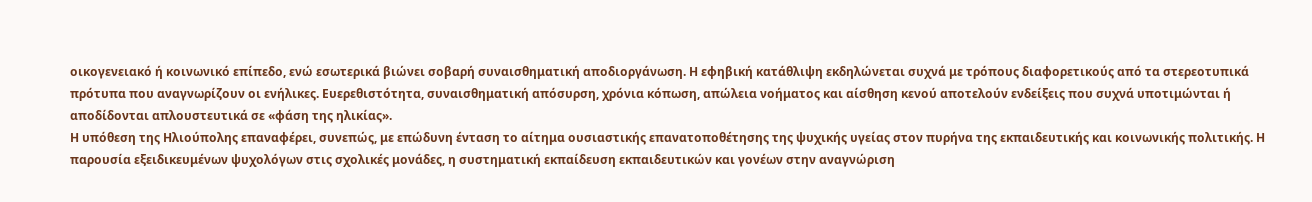οικογενειακό ή κοινωνικό επίπεδο, ενώ εσωτερικά βιώνει σοβαρή συναισθηματική αποδιοργάνωση. Η εφηβική κατάθλιψη εκδηλώνεται συχνά με τρόπους διαφορετικούς από τα στερεοτυπικά πρότυπα που αναγνωρίζουν οι ενήλικες. Ευερεθιστότητα, συναισθηματική απόσυρση, χρόνια κόπωση, απώλεια νοήματος και αίσθηση κενού αποτελούν ενδείξεις που συχνά υποτιμώνται ή αποδίδονται απλουστευτικά σε «φάση της ηλικίας».
Η υπόθεση της Ηλιούπολης επαναφέρει, συνεπώς, με επώδυνη ένταση το αίτημα ουσιαστικής επανατοποθέτησης της ψυχικής υγείας στον πυρήνα της εκπαιδευτικής και κοινωνικής πολιτικής. Η παρουσία εξειδικευμένων ψυχολόγων στις σχολικές μονάδες, η συστηματική εκπαίδευση εκπαιδευτικών και γονέων στην αναγνώριση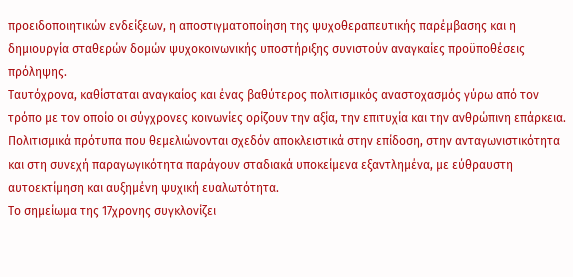προειδοποιητικών ενδείξεων, η αποστιγματοποίηση της ψυχοθεραπευτικής παρέμβασης και η δημιουργία σταθερών δομών ψυχοκοινωνικής υποστήριξης συνιστούν αναγκαίες προϋποθέσεις πρόληψης.
Ταυτόχρονα, καθίσταται αναγκαίος και ένας βαθύτερος πολιτισμικός αναστοχασμός γύρω από τον τρόπο με τον οποίο οι σύγχρονες κοινωνίες ορίζουν την αξία, την επιτυχία και την ανθρώπινη επάρκεια. Πολιτισμικά πρότυπα που θεμελιώνονται σχεδόν αποκλειστικά στην επίδοση, στην ανταγωνιστικότητα και στη συνεχή παραγωγικότητα παράγουν σταδιακά υποκείμενα εξαντλημένα, με εύθραυστη αυτοεκτίμηση και αυξημένη ψυχική ευαλωτότητα.
Το σημείωμα της 17χρονης συγκλονίζει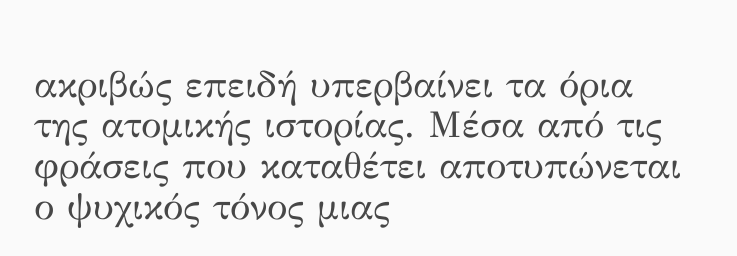ακριβώς επειδή υπερβαίνει τα όρια της ατομικής ιστορίας. Μέσα από τις φράσεις που καταθέτει αποτυπώνεται ο ψυχικός τόνος μιας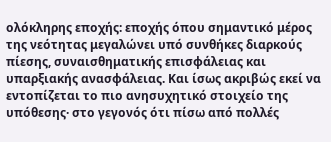ολόκληρης εποχής: εποχής όπου σημαντικό μέρος της νεότητας μεγαλώνει υπό συνθήκες διαρκούς πίεσης, συναισθηματικής επισφάλειας και υπαρξιακής ανασφάλειας. Και ίσως ακριβώς εκεί να εντοπίζεται το πιο ανησυχητικό στοιχείο της υπόθεσης· στο γεγονός ότι πίσω από πολλές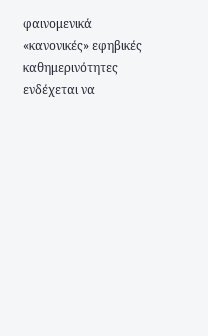φαινομενικά «κανονικές» εφηβικές καθημερινότητες ενδέχεται να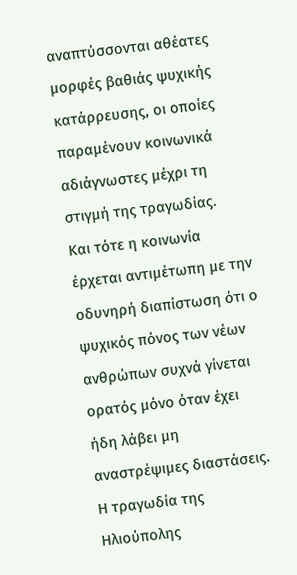αναπτύσσονται αθέατες μορφές βαθιάς ψυχικής κατάρρευσης, οι οποίες παραμένουν κοινωνικά αδιάγνωστες μέχρι τη στιγμή της τραγωδίας.
Και τότε η κοινωνία έρχεται αντιμέτωπη με την οδυνηρή διαπίστωση ότι ο ψυχικός πόνος των νέων ανθρώπων συχνά γίνεται ορατός μόνο όταν έχει ήδη λάβει μη αναστρέψιμες διαστάσεις. Η τραγωδία της Ηλιούπολης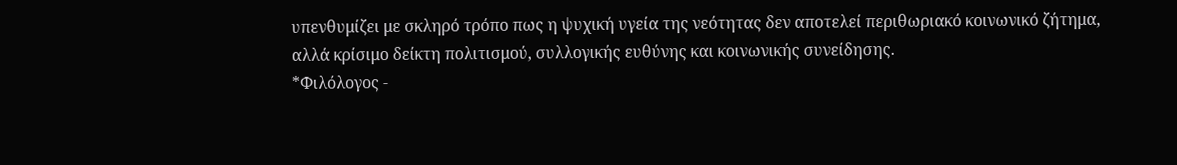υπενθυμίζει με σκληρό τρόπο πως η ψυχική υγεία της νεότητας δεν αποτελεί περιθωριακό κοινωνικό ζήτημα, αλλά κρίσιμο δείκτη πολιτισμού, συλλογικής ευθύνης και κοινωνικής συνείδησης.
*Φιλόλογος -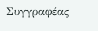Συγγραφέας